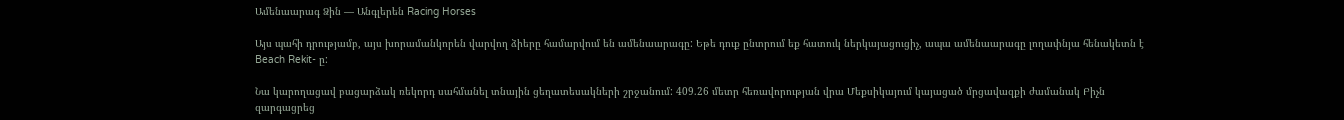Ամենաարագ Ձին — Անգլերեն Racing Horses

Այս պահի դրությամբ, այս խորամանկորեն վարվող ձիերը համարվում են ամենաարագը: Եթե դուք ընտրում եք հատուկ ներկայացուցիչ, ապա ամենաարագը լողափնյա հենակետն է Beach Rekit- ը:

Նա կարողացավ բացարձակ ռեկորդ սահմանել տնային ցեղատեսակների շրջանում: 409.26 մետր հեռավորության վրա Մեքսիկայում կայացած մրցավազքի ժամանակ Բիչն զարգացրեց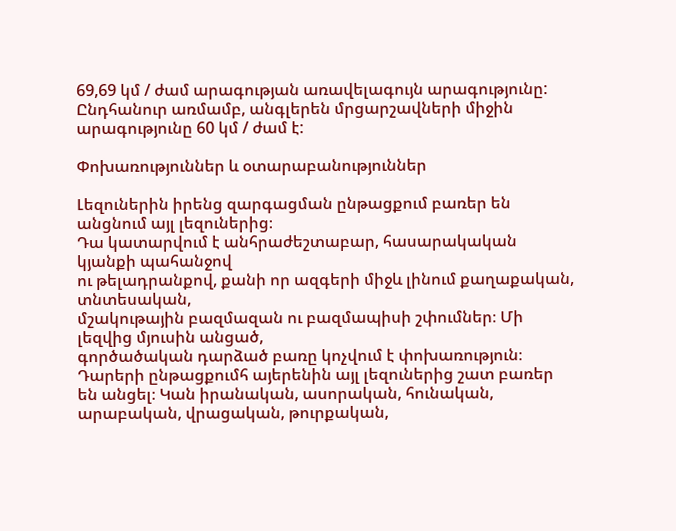69,69 կմ / ժամ արագության առավելագույն արագությունը: Ընդհանուր առմամբ, անգլերեն մրցարշավների միջին արագությունը 60 կմ / ժամ է:

Փոխառություններ և օտարաբանություններ

Լեզուներին իրենց զարգացման ընթացքում բառեր են անցնում այլ լեզուներից։
Դա կատարվում է անհրաժեշտաբար, հասարակական կյանքի պահանջով
ու թելադրանքով, քանի որ ազգերի միջև լինում քաղաքական, տնտեսական,
մշակութային բազմազան ու բազմապիսի շփումներ։ Մի լեզվից մյուսին անցած,
գործածական դարձած բառը կոչվում է փոխառություն։
Դարերի ընթացքումհ այերենին այլ լեզուներից շատ բառեր են անցել։ Կան իրանական, ասորական, հունական, արաբական, վրացական, թուրքական,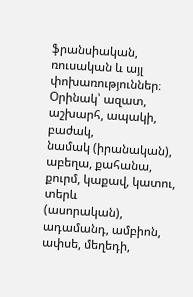ֆրանսիական, ռուսական և այլ փոխառություններ։ Օրինակ՝ ազատ, աշխարհ, ապակի, բաժակ,
նամակ (իրանական), աբեղա, քահանա, քուրմ, կաքավ, կատու, տերև
(ասորական), ադամանդ, ամբիոն, ափսե, մեղեդի,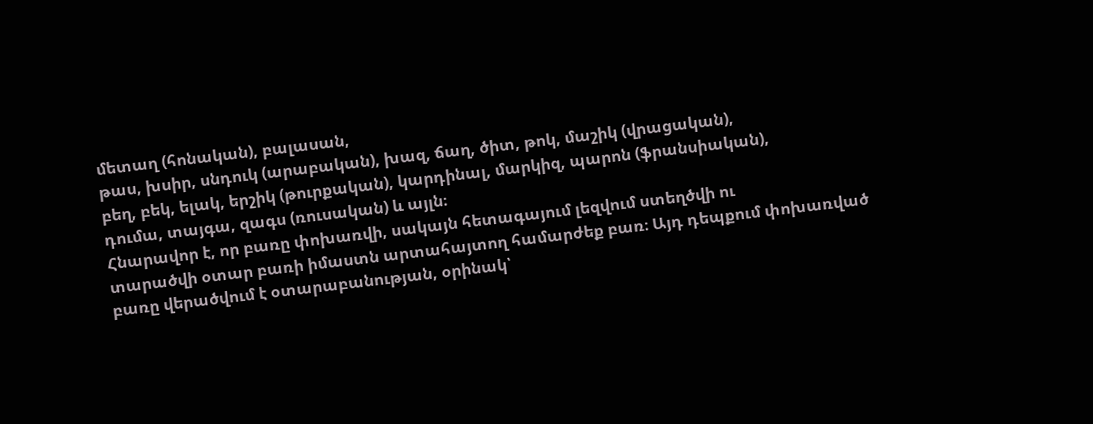մետաղ (հոնական), բալասան,
թաս, խսիր, սնդուկ (արաբական), խազ, ճաղ, ծիտ, թոկ, մաշիկ (վրացական),
բեղ, բեկ, ելակ, երշիկ (թուրքական), կարդինալ, մարկիզ, պարոն (ֆրանսիական),
դումա, տայգա, զագս (ռուսական) և այլն։
Հնարավոր է, որ բառը փոխառվի, սակայն հետագայում լեզվում ստեղծվի ու
տարածվի օտար բառի իմաստն արտահայտող համարժեք բառ։ Այդ դեպքում փոխառված
բառը վերածվում է օտարաբանության, օրինակ՝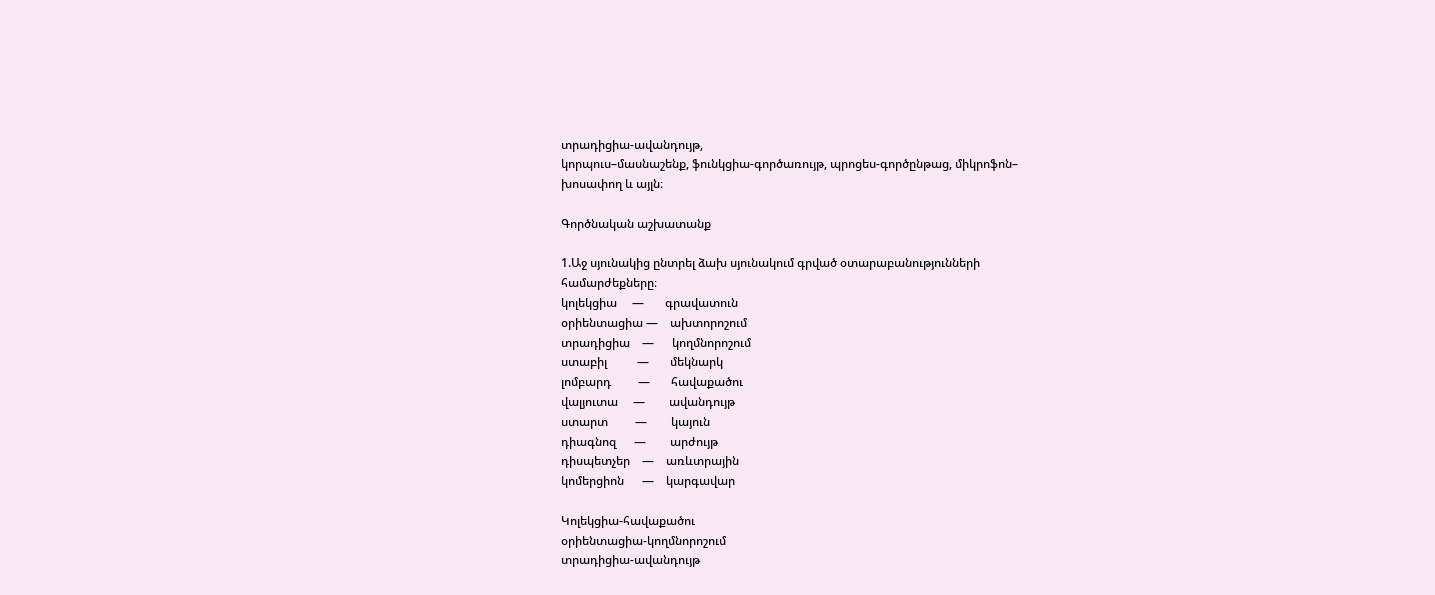տրադիցիա-ավանդույթ,
կորպուս–մասնաշենք, ֆունկցիա-գործառույթ, պրոցես-գործընթաց, միկրոֆոն–
խոսափող և այլն։

Գործնական աշխատանք

1.Աջ սյունակից ընտրել ձախ սյունակում գրված օտարաբանությունների
համարժեքները։
կոլեկցիա     —       գրավատուն
օրիենտացիա —    ախտորոշում
տրադիցիա    —      կողմնորոշում
ստաբիլ          —       մեկնարկ
լոմբարդ         —       հավաքածու
վալյուտա     —        ավանդույթ
ստարտ         —        կայուն
դիագնոզ      —        արժույթ
դիսպետչեր    —    առևտրային
կոմերցիոն      —    կարգավար

Կոլեկցիա-հավաքածու
օրիենտացիա-կողմնորոշում
տրադիցիա-ավանդույթ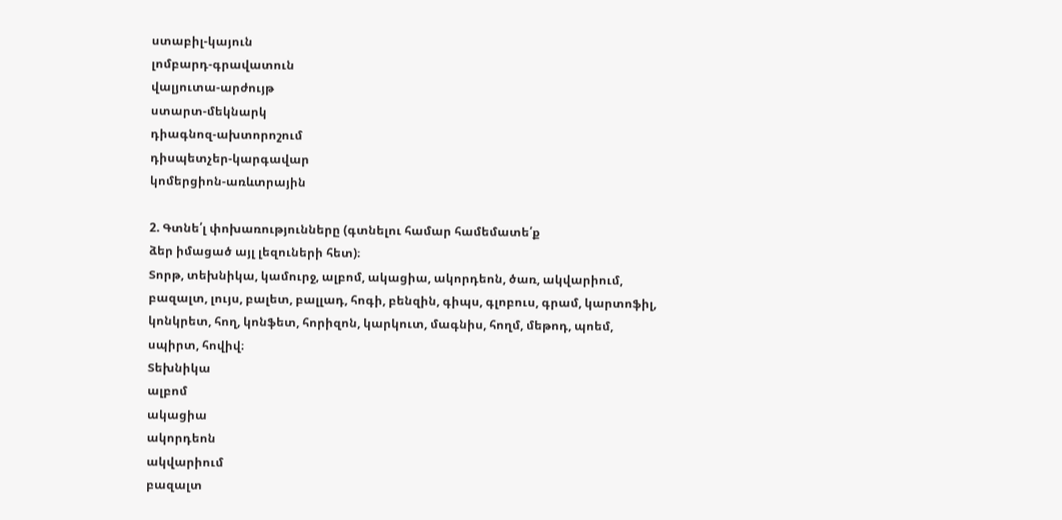ստաբիլ-կայուն
լոմբարդ-գրավատուն
վալյուտա-արժույթ
ստարտ-մեկնարկ
դիագնոզ-ախտորոշում
դիսպետչեր-կարգավար
կոմերցիոն-առևտրային

2. Գտնե՛լ փոխառությունները (գտնելու համար համեմատե՛ք
ձեր իմացած այլ լեզուների հետ)։
Տորթ, տեխնիկա, կամուրջ, ալբոմ, ակացիա, ակորդեոն, ծառ, ակվարիում,
բազալտ, լույս, բալետ, բալլադ, հոգի, բենզին, գիպս, գլոբուս, գրամ, կարտոֆիլ,
կոնկրետ, հող, կոնֆետ, հորիզոն, կարկուտ, մագնիս, հողմ, մեթոդ, պոեմ,
սպիրտ, հովիվ։
Տեխնիկա
ալբոմ
ակացիա
ակորդեոն
ակվարիում
բազալտ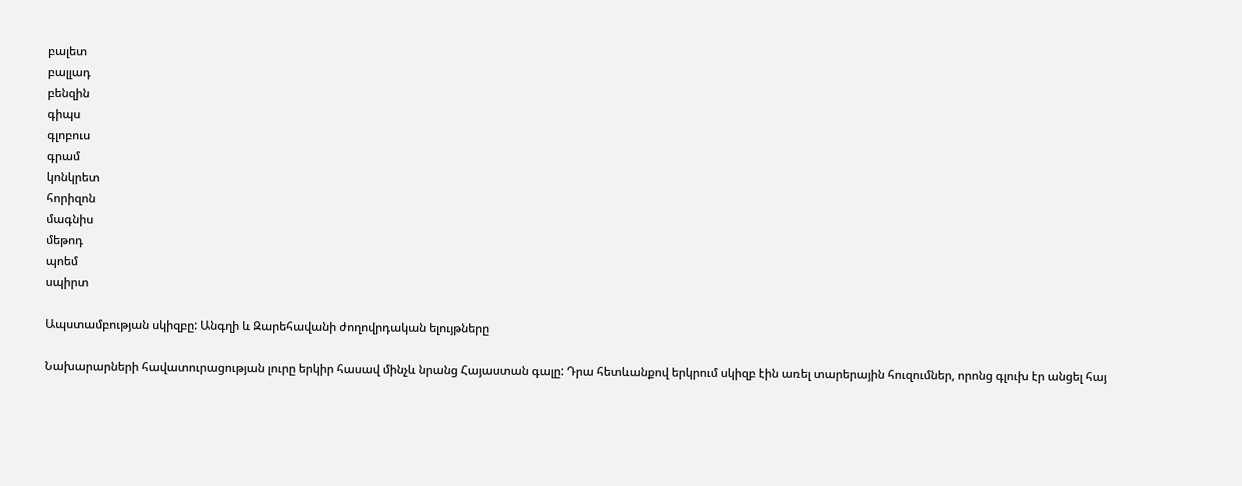բալետ
բալլադ
բենզին
գիպս
գլոբուս
գրամ
կոնկրետ
հորիզոն
մագնիս
մեթոդ
պոեմ
սպիրտ

Ապստամբության սկիզբը: Անգղի և Զարեհավանի ժողովրդական ելույթները

Նախարարների հավատուրացության լուրը երկիր հասավ մինչև նրանց Հայաստան գալը: Դրա հետևանքով երկրում սկիզբ էին առել տարերային հուզումներ, որոնց գլուխ էր անցել հայ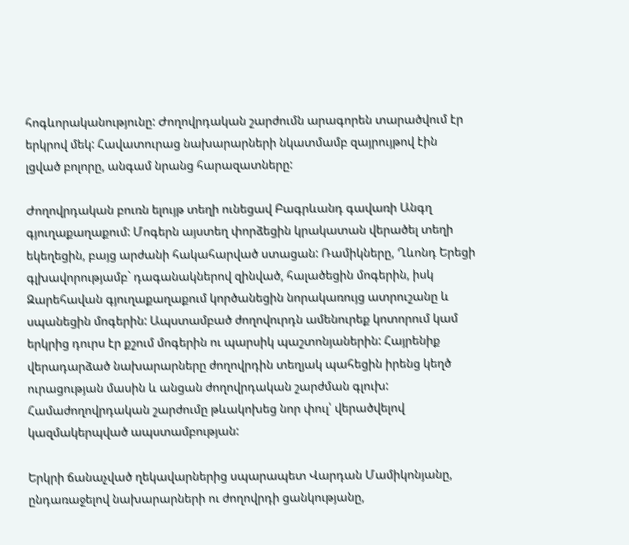հոգևորականությունը: Ժողովրդական շարժումն արագորեն տարածվում էր երկրով մեկ: Հավատուրաց նախարարների նկատմամբ զայրույթով էին լցված բոլորը, անգամ նրանց հարազատները:

Ժողովրդական բուռն ելույթ տեղի ունեցավ Բագրևանդ գավառի Անգղ գյուղաքաղաքում: Մոգերն այստեղ փորձեցին կրակատան վերածել տեղի եկեղեցին, բայց արժանի հակահարված ստացան: Ռամիկները, Ղևոնդ Երեցի գլխավորությամբ` դագանակներով զինված, հալածեցին մոգերին, իսկ Զարեհավան գյուղաքաղաքում կործանեցին նորակառույց ատրուշանը և սպանեցին մոգերին: Ապստամբած ժողովուրդն ամենուրեք կոտորում կամ երկրից դուրս էր քշում մոգերին ու պարսիկ պաշտոնյաներին: Հայրենիք վերադարձած նախարարները ժողովրդին տեղյակ պահեցին իրենց կեղծ ուրացության մասին և անցան ժողովրդական շարժման գլուխ: Համաժողովրդական շարժումը թևակոխեց նոր փուլ՝ վերածվելով կազմակերպված ապստամբության:

Երկրի ճանաչված ղեկավարներից սպարապետ Վարդան Մամիկոնյանը, ընդառաջելով նախարարների ու ժողովրդի ցանկությանը,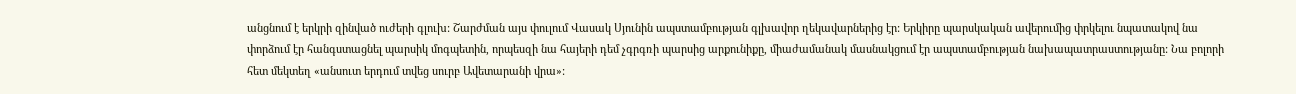անցնում է երկրի զինված ուժերի գլուխ: Շարժման այս փուլում Վասակ Սյունին ապստամբության գլխավոր ղեկավարներից էր: Երկիրը պարսկական ավերումից փրկելու նպատակով նա փորձում էր հանգստացնել պարսիկ մոգպետին, որպեսզի նա հայերի դեմ չգրգռի պարսից արքունիքը, միաժամանակ մասնակցում էր ապստամբության նախապատրաստությանը: Նա բոլորի հետ մեկտեղ «անսուտ երդում տվեց սուրբ Ավետարանի վրա»: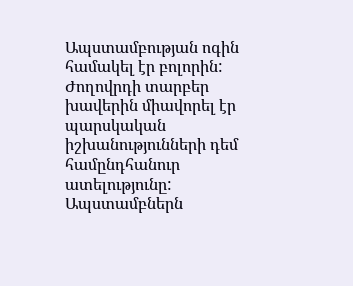Ապստամբության ոգին համակել էր բոլորին: Ժողովրդի տարբեր խավերին միավորել էր պարսկական իշխանությունների դեմ համընդհանուր ատելությունը: Ապստամբներն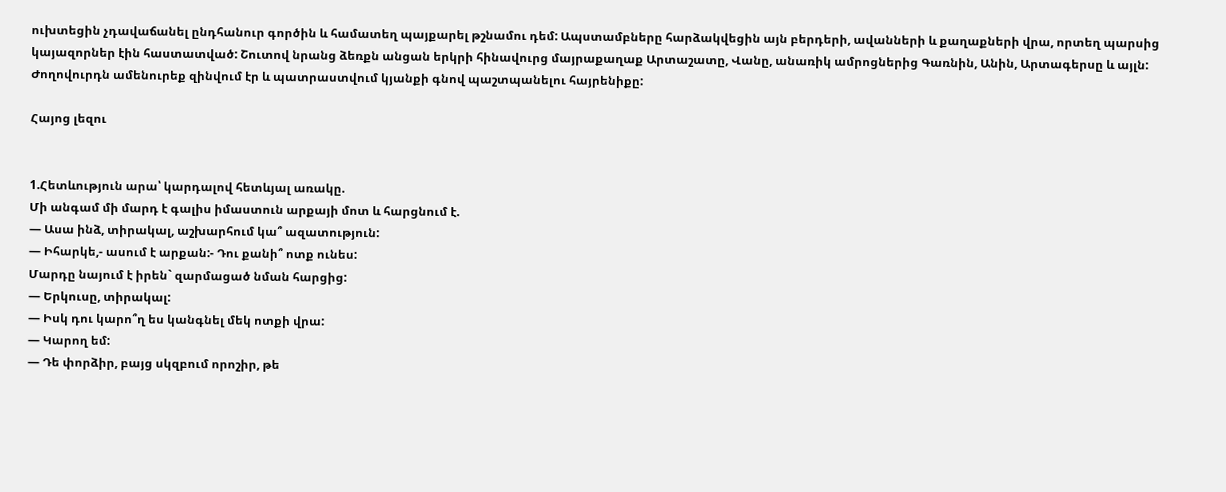ուխտեցին չդավաճանել ընդհանուր գործին և համատեղ պայքարել թշնամու դեմ: Ապստամբները հարձակվեցին այն բերդերի, ավանների և քաղաքների վրա, որտեղ պարսից կայազորներ էին հաստատված: Շուտով նրանց ձեռքն անցան երկրի հինավուրց մայրաքաղաք Արտաշատը, Վանը, անառիկ ամրոցներից Գառնին, Անին, Արտագերսը և այլն: Ժողովուրդն ամենուրեք զինվում էր և պատրաստվում կյանքի գնով պաշտպանելու հայրենիքը:

Հայոց լեզու


1.Հետևություն արա՝ կարդալով հետևյալ առակը.
Մի անգամ մի մարդ է գալիս իմաստուն արքայի մոտ և հարցնում է.
— Ասա ինձ, տիրակալ, աշխարհում կա՞ ազատություն:
— Իհարկե,- ասում է արքան:- Դու քանի՞ ոտք ունես:
Մարդը նայում է իրեն` զարմացած նման հարցից:
— Երկուսը, տիրակալ:
— Իսկ դու կարո՞ղ ես կանգնել մեկ ոտքի վրա:
— Կարող եմ:
— Դե փորձիր, բայց սկզբում որոշիր, թե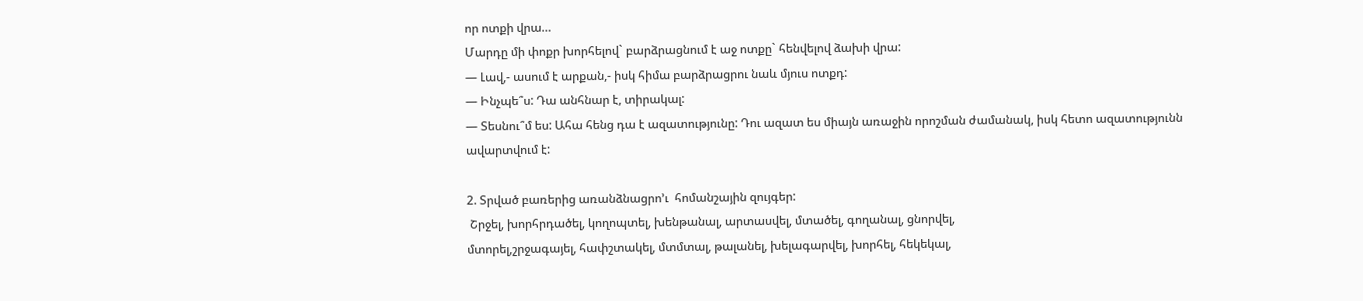որ ոտքի վրա…
Մարդը մի փոքր խորհելով` բարձրացնում է աջ ոտքը` հենվելով ձախի վրա:
— Լավ,- ասում է արքան,- իսկ հիմա բարձրացրու նաև մյուս ոտքդ:
— Ինչպե՞ս: Դա անհնար է, տիրակալ:
— Տեսնու՞մ ես: Ահա հենց դա է ազատությունը: Դու ազատ ես միայն առաջին որոշման ժամանակ, իսկ հետո ազատությունն ավարտվում է:

2. Տրված բառերից առանձնացրո’ւ  հոմանշային զույգեր:
 Շրջել, խորհրդածել, կողոպտել, խենթանալ, արտասվել, մտածել, գողանալ, ցնորվել,
մտորել,շրջագայել, հափշտակել, մտմտալ, թալանել, խելագարվել, խորհել, հեկեկալ,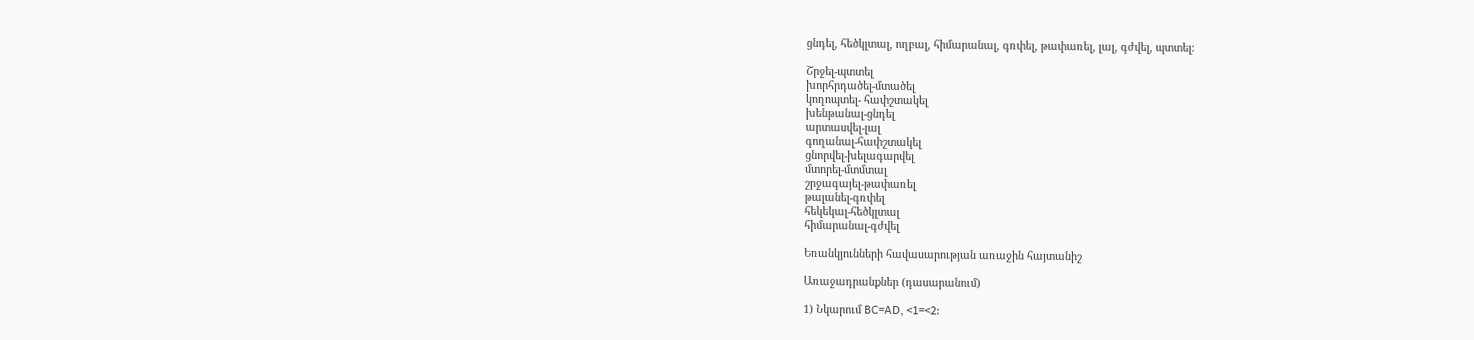ցնդել, հեծկլտալ, ողբալ, հիմարանալ, գռփել, թափառել, լալ, գժվել, պտտել:

Շրջել-պտտել
խորհրդածել-մտածել
կողոպտել- հափշտակել
խենթանալ-ցնդել
արտասվել-լալ
գողանալ-հափշտակել
ցնորվել-խելագարվել
մտորել-մտմտալ
շրջագայել-թափառել
թալանել-գռփել
հեկեկալ-հեծկլտալ
հիմարանալ-գժվել

Եռանկյունների հավասարության առաջին հայտանիշ

Առաջադրանքներ (դասարանում)

1) Նկարում BC=AD, <1=<2: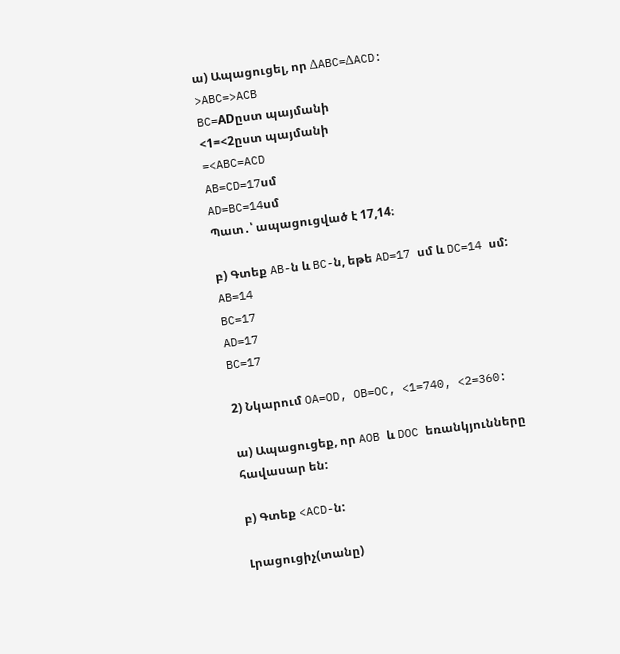ա) Ապացուցել, որ ΔABC=ΔACD:
>ABC=>ACB
BC=ADըստ պայմանի
<1=<2ըստ պայմանի
=<ABC=ACD
AB=CD=17սմ
AD=BC=14սմ
Պատ․՝ ապացուցված է 17,14։

բ) Գտեք AB-ն և BC-ն, եթե AD=17 սմ և DC=14 սմ:
AB=14
BC=17
AD=17
BC=17

2) Նկարում OA=OD, OB=OC, <1=740, <2=360:

ա) Ապացուցեք, որ AOB և DOC եռանկյունները հավասար են:

բ) Գտեք <ACD-ն:

Լրացուցիչ(տանը)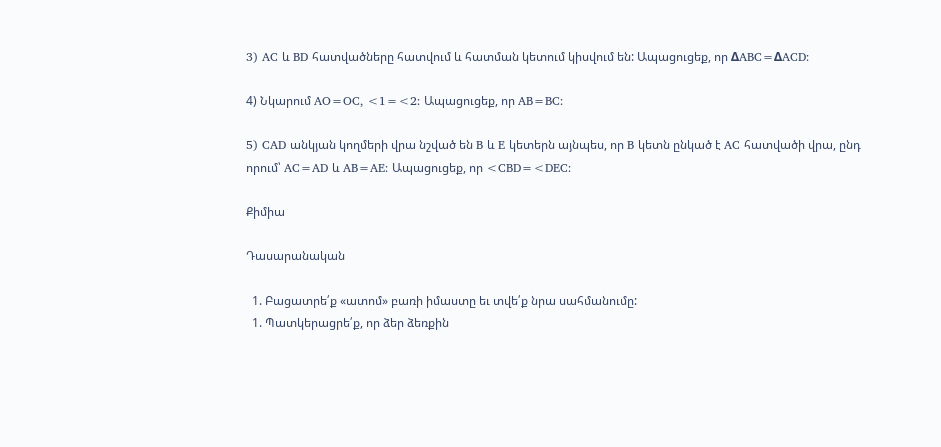3) AC և BD հատվածները հատվում և հատման կետում կիսվում են: Ապացուցեք, որ ΔABC=ΔACD:

4) Նկարում AO=OC, <1=<2: Ապացուցեք, որ AB=BC:

5) CAD անկյան կողմերի վրա նշված են B և E կետերն այնպես, որ B կետն ընկած է AC հատվածի վրա, ընդ որում՝ AC=AD և AB=AE: Ապացուցեք, որ <CBD=<DEC:

Քիմիա

Դասարանական

  1. Բացատրե՛ք «ատոմ» բառի իմաստը եւ տվե՛ք նրա սահմանումը:
  1. Պատկերացրե՛ք, որ ձեր ձեռքին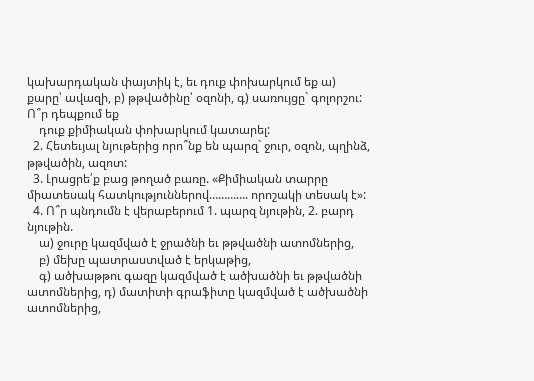կախարդական փայտիկ է, եւ դուք փոխարկում եք ա) քարը՝ ավազի, բ) թթվածինը՝ օզոնի, գ) սառույցը` գոլորշու: Ո՞ր դեպքում եք
    դուք քիմիական փոխարկում կատարել:
  2. Հետեւյալ նյութերից որո՞նք են պարզ` ջուր, օզոն, պղինձ, թթվածին, ազոտ:
  3. Լրացրե՛ք բաց թողած բառը. «Քիմիական տարրը միատեսակ հատկություններով…………. որոշակի տեսակ է»:
  4. Ո՞ր պնդումն է վերաբերում 1. պարզ նյութին, 2. բարդ նյութին.
    ա) ջուրը կազմված է ջրածնի եւ թթվածնի ատոմներից,
    բ) մեխը պատրաստված է երկաթից,
    գ) ածխաթթու գազը կազմված է ածխածնի եւ թթվածնի ատոմներից, դ) մատիտի գրաֆիտը կազմված է ածխածնի ատոմներից,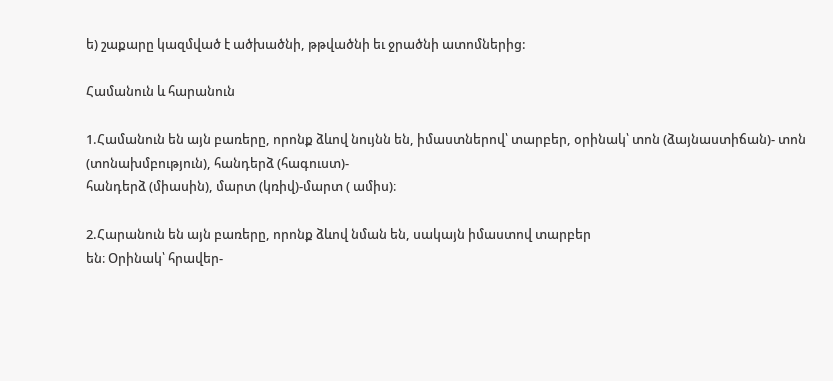ե) շաքարը կազմված է ածխածնի, թթվածնի եւ ջրածնի ատոմներից:

Համանուն և հարանուն

1.Համանուն են այն բառերը, որոնք ձևով նույնն են, իմաստներով՝ տարբեր, օրինակ՝ տոն (ձայնաստիճան)- տոն (տոնախմբություն), հանդերձ (հագուստ)-
հանդերձ (միասին), մարտ (կռիվ)-մարտ ( ամիս)։

2.Հարանուն են այն բառերը, որոնք ձևով նման են, սակայն իմաստով տարբեր
են։ Օրինակ՝ հրավեր-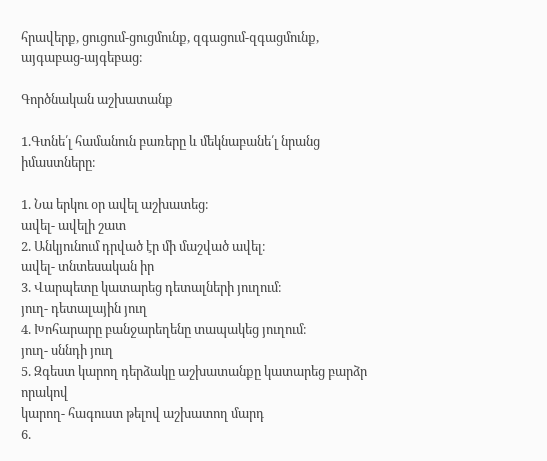հրավերք, ցուցում-ցուցմունք, զգացում-զգացմունք,
այգաբաց-այգեբաց։

Գործնական աշխատանք

1.Գտնե՛լ համանուն բառերը և մեկնաբանե՛լ նրանց իմաստները։

1. Նա երկու օր ավել աշխատեց։
ավել- ավելի շատ
2. Անկյունում դրված էր մի մաշված ավել։
ավել- տնտեսական իր
3. Վարպետը կատարեց դետալների յուղում։
յուղ- դետալային յուղ
4. Խոհարարը բանջարեղենը տապակեց յուղում։
յուղ- սննդի յուղ
5. Զգեստ կարող դերձակը աշխատանքը կատարեց բարձր որակով
կարող- հագուստ թելով աշխատող մարդ
6.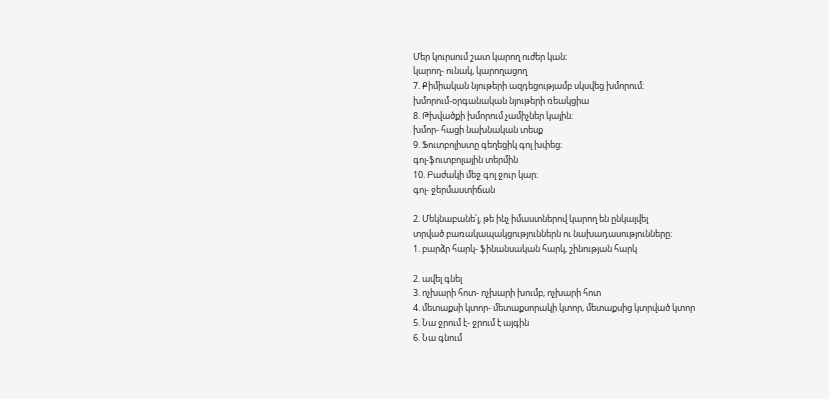Մեր կուրսում շատ կարող ուժեր կան։
կարող- ունակ, կարողացող
7. Քիմիական նյութերի ազդեցությամբ սկսվեց խմորում։
խմորում-օրգանական նյութերի ռեակցիա
8. Թխվածքի խմորում չամիչներ կային։
խմոր- հացի նախնական տեսք
9. Ֆուտբոլիստը գեղեցիկ գոլ խփեց։
գոլ-ֆուտբոլային տերմին
10. Բաժակի մեջ գոլ ջուր կար։
գոլ- ջերմաստիճան

2. Մեկնաբանե՛լ, թե ինչ իմաստներով կարող են ընկալվել
տրված բառակապակցություններն ու նախադասությունները։
1. բարձր հարկ- ֆինանսական հարկ, շինության հարկ

2. ավել գնել
3. ոչխարի հոտ- ոչխարի խումբ, ոչխարի հոտ
4. մետաքսի կտոր- մետաքսորակի կտոր, մետաքսից կտրված կտոր
5. Նա ջրում է- ջրում է այգին
6. Նա գնում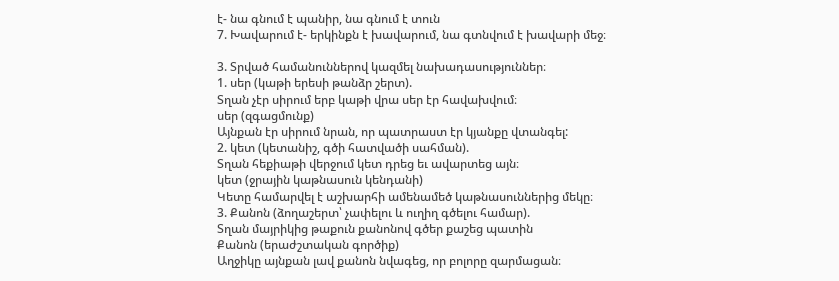է- նա գնում է պանիր, նա գնում է տուն
7. Խավարում է- երկինքն է խավարում, նա գտնվում է խավարի մեջ։

3. Տրված համանուններով կազմել նախադասություններ։
1. սեր (կաթի երեսի թանձր շերտ).
Տղան չէր սիրում երբ կաթի վրա սեր էր հավախվում։
սեր (զգացմունք)
Այնքան էր սիրում նրան, որ պատրաստ էր կյանքը վտանգել:
2. կետ (կետանիշ, գծի հատվածի սահման).
Տղան հեքիաթի վերջում կետ դրեց եւ ավարտեց այն։
կետ (ջրային կաթնասուն կենդանի)
Կետը համարվել է աշխարհի ամենամեծ կաթնասուններից մեկը։
3. Քանոն (ձողաշերտ՝ չափելու և ուղիղ գծելու համար).
Տղան մայրիկից թաքուն քանոնով գծեր քաշեց պատին
Քանոն (երաժշտական գործիք)
Աղջիկը այնքան լավ քանոն նվագեց, որ բոլորը զարմացան։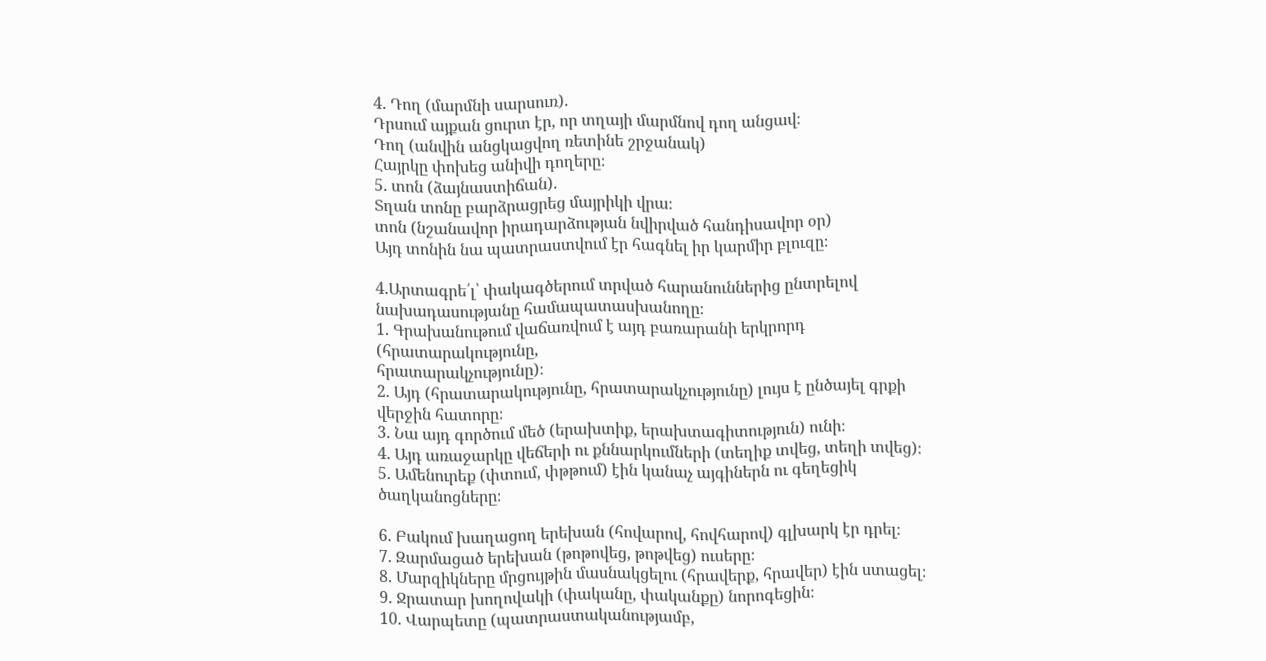4. Դող (մարմնի սարսուռ).
Դրսում այքան ցուրտ էր, որ տղայի մարմնով դող անցավ։
Դող (անվին անցկացվող ռետինե շրջանակ)
Հայրկը փոխեց անիվի դողերը։
5. տոն (ձայնաստիճան).
Տղան տոնը բարձրացրեց մայրիկի վրա։
տոն (նշանավոր իրադարձության նվիրված հանդիսավոր օր)
Այդ տոնին նա պատրաստվում էր հագնել իր կարմիր բլուզը։

4.Արտագրե՛լ՝ փակագծերում տրված հարանուններից ընտրելով
նախադասությանը համապատասխանողը։
1. Գրախանութում վաճառվում է այդ բառարանի երկրորդ (հրատարակությունը,
հրատարակչությունը)։
2. Այդ (հրատարակությունը, հրատարակչությունը) լույս է ընծայել գրքի
վերջին հատորը։
3. Նա այդ գործում մեծ (երախտիք, երախտագիտություն) ունի։
4. Այդ առաջարկը վեճերի ու քննարկումների (տեղիք տվեց, տեղի տվեց)։
5. Ամենուրեք (փտում, փթթում) էին կանաչ այգիներն ու գեղեցիկ ծաղկանոցները։

6. Բակում խաղացող երեխան (հովարով, հովհարով) գլխարկ էր դրել։
7. Զարմացած երեխան (թոթովեց, թոթվեց) ուսերը։
8. Մարզիկները մրցույթին մասնակցելու (հրավերք, հրավեր) էին ստացել։
9. Ջրատար խողովակի (փականը, փականքը) նորոգեցին։
10. Վարպետը (պատրաստականությամբ,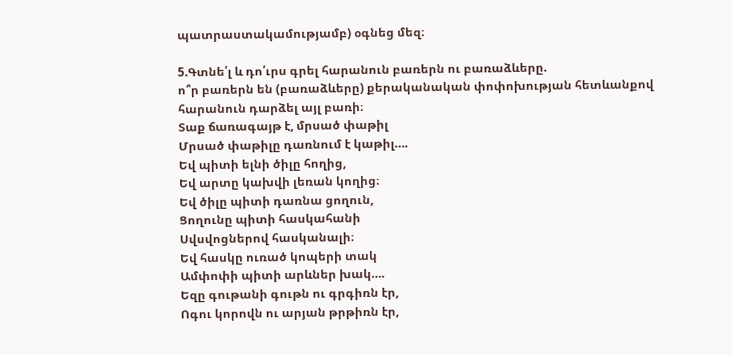պատրաստակամությամբ) օգնեց մեզ։

5.Գտնե՛լ և դո՛ւրս գրել հարանուն բառերն ու բառաձևերը.
ո՞ր բառերն են (բառաձևերը) քերականական փոփոխության հետևանքով
հարանուն դարձել այլ բառի։
Տաք ճառագայթ է, մրսած փաթիլ
Մրսած փաթիլը դառնում է կաթիլ….
Եվ պիտի ելնի ծիլը հողից,
Եվ արտը կախվի լեռան կողից։
Եվ ծիլը պիտի դառնա ցողուն,
Ցողունը պիտի հասկահանի
Սվսվոցներով հասկանալի։
Եվ հասկը ուռած կոպերի տակ
Ամփոփի պիտի արևներ խակ….
Եզը գութանի գութն ու գրգիռն էր,
Ոգու կորովն ու արյան թրթիռն էր,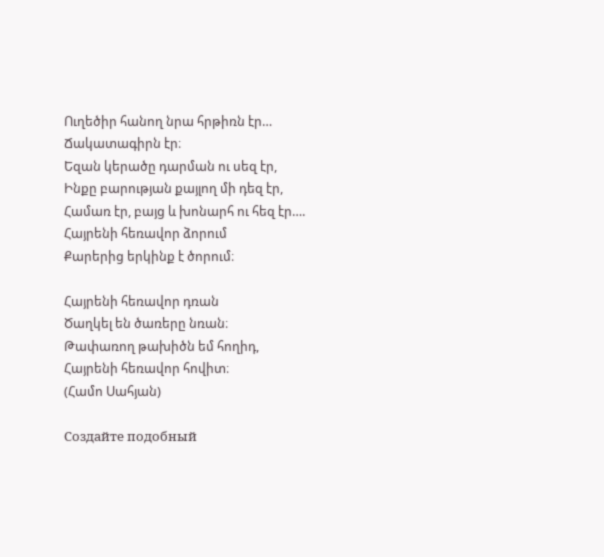Ուղեծիր հանող նրա հրթիռն էր…
Ճակատագիրն էր։
Եզան կերածը դարման ու սեզ էր,
Ինքը բարության քայլող մի դեզ էր,
Համառ էր, բայց և խոնարհ ու հեզ էր….
Հայրենի հեռավոր ձորում
Քարերից երկինք է ծորում։

Հայրենի հեռավոր դռան
Ծաղկել են ծառերը նռան։
Թափառող թախիծն եմ հողիդ,
Հայրենի հեռավոր հովիտ։
(Համո Սահյան)

Создайте подобный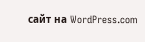сайт на WordPress.com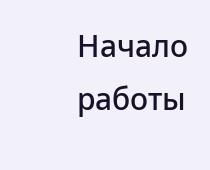Начало работы